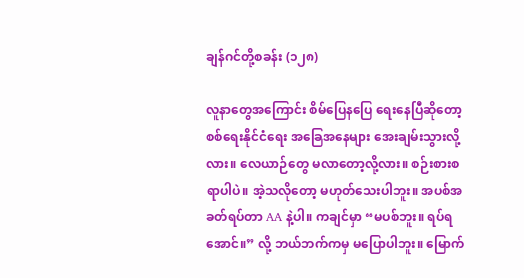ချန်ဂင်တို့စခန်း (၁၂၈)

လူနာတွေအကြောင်း စိမ်ပြေနပြေ ရေးနေပြီဆိုတော့ စစ်ရေးနိုင်ငံရေး အခြေအနေများ အေးချမ်းသွားလို့လား။ လေယာဉ်တွေ မလာတော့လို့လား။ စဉ်းစားစရာပါပဲ။ အဲ့သလိုတော့ မဟုတ်သေးပါဘူး။ အပစ်အခတ်ရပ်တာ AA နဲ့ပါ။ ကချင်မှာ “မပစ်ဘူး။ ရပ်ရအောင်။” လို့ ဘယ်ဘက်ကမှ မပြောပါဘူး။ မြောက်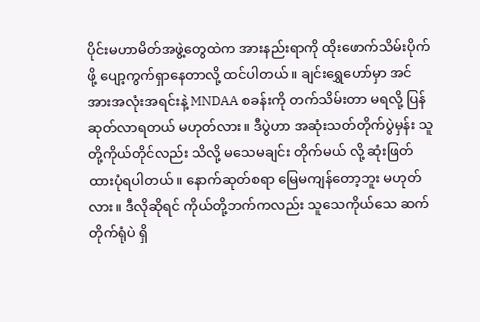ပိုင်းမဟာမိတ်အဖွဲ့တွေထဲက အားနည်းရာကို ထိုးဖောက်သိမ်းပိုက်ဖို့ ပျော့ကွက်ရှာနေတာလို့ ထင်ပါတယ်။ ချင်းရွှေဟော်မှာ အင်အားအလုံးအရင်းနဲ့ MNDAA စခန်းကို တက်သိမ်းတာ မရလို့ ပြန်ဆုတ်လာရတယ် မဟုတ်လား။ ဒီပွဲဟာ အဆုံးသတ်တိုက်ပွဲမှန်း သူတို့ကိုယ်တိုင်လည်း သိလို့ မသေမချင်း တိုက်မယ် လို့ ဆုံးဖြတ်ထားပုံရပါတယ်။ နောက်ဆုတ်စရာ မြေမကျန်တော့ဘူး မဟုတ်လား။ ဒီလိုဆိုရင် ကိုယ်တို့ဘက်ကလည်း သူသေကိုယ်သေ ဆက်တိုက်ရုံပဲ ရှိ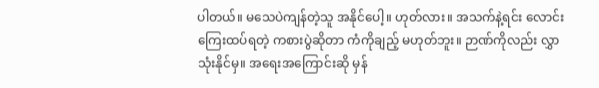ပါတယ်။ မသေပဲကျန်တဲ့သူ အနိုင်ပေါ့။ ဟုတ်လား။ အသက်နဲ့ရင်း လောင်းကြေးထပ်ရတဲ့ ကစားပွဲဆိုတာ ကံကိုချည့် မဟုတ်ဘူး။ ဉာဏ်ကိုလည်း လွှာသုံးနိုင်မှ။ အရေးအကြောင်းဆို မှန်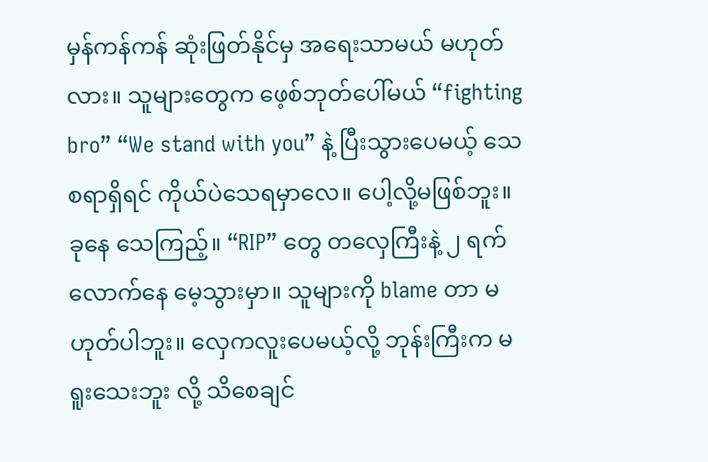မှန်ကန်ကန် ဆုံးဖြတ်နိုင်မှ အရေးသာမယ် မဟုတ်လား။ သူများတွေက ဖေ့စ်ဘုတ်ပေါ်မယ် “fighting bro” “We stand with you” နဲ့ ပြီးသွားပေမယ့် သေစရာရှိရင် ကိုယ်ပဲသေရမှာလေ။ ပေါ့လို့မဖြစ်ဘူး။ ခုနေ သေကြည့်။ “RIP” တွေ တလှေကြီးနဲ့ ၂ ရက်လောက်နေ မေ့သွားမှာ။ သူများကို blame တာ မဟုတ်ပါဘူး။ လှေကလူးပေမယ့်လို့ ဘုန်းကြီးက မရူးသေးဘူး လို့ သိစေချင်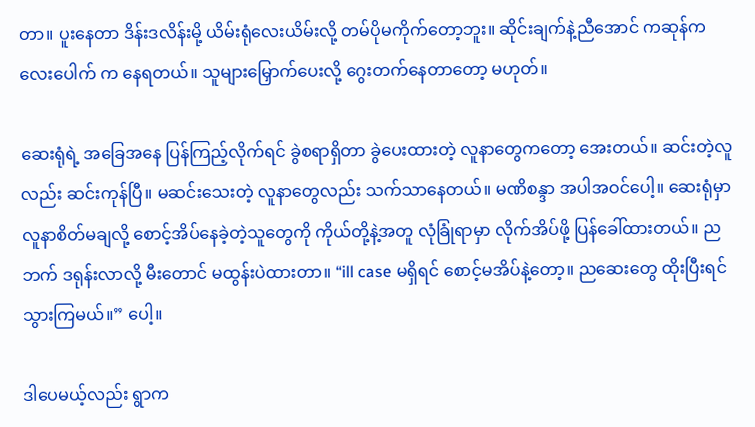တာ။ ပူးနေတာ ဒိန်းဒလိန်းမို့ ယိမ်းရုံလေးယိမ်းလို့ တမ်ပိုမကိုက်တော့ဘူး။ ဆိုင်းချက်နဲ့ညီအောင် ကဆုန်ကလေးပေါက် က နေရတယ်။ သူများမြှောက်ပေးလို့ ဂွေးတက်နေတာတော့ မဟုတ်။

ဆေးရုံရဲ့ အခြေအနေ ပြန်ကြည့်လိုက်ရင် ခွဲစရာရှိတာ ခွဲပေးထားတဲ့ လူနာတွေကတော့ အေးတယ်။ ဆင်းတဲ့လူလည်း ဆင်းကုန်ပြီ။ မဆင်းသေးတဲ့ လူနာတွေလည်း သက်သာနေတယ်။ မဏိစန္ဒာ အပါအဝင်ပေါ့။ ဆေးရုံမှာ လူနာစိတ်မချလို့ စောင့်အိပ်နေခဲ့တဲ့သူတွေကို ကိုယ်တို့နဲ့အတူ လုံခြုံရာမှာ လိုက်အိပ်ဖို့ ပြန်ခေါ်ထားတယ်။ ညဘက် ဒရုန်းလာလို့ မီးတောင် မထွန်းပဲထားတာ။ “ill case မရှိရင် စောင့်မအိပ်နဲ့တော့။ ညဆေးတွေ ထိုးပြီးရင် သွားကြမယ်။” ပေါ့။

ဒါပေမယ့်လည်း ရွာက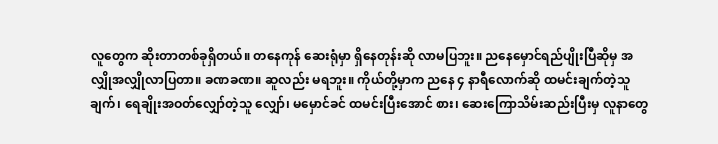လူတွေက ဆိုးတာတစ်ခုရှိတယ်။ တနေကုန် ဆေးရုံမှာ ရှိနေတုန်းဆို လာမပြဘူး။ ညနေမှောင်ရည်ပျိုးပြီဆိုမှ အလျှိုအလျှိုလာပြတာ။ ခဏခဏ။ ဆူလည်း မရဘူး။ ကိုယ်တို့မှာက ညနေ ၄ နာရီလောက်ဆို ထမင်းချက်တဲ့သူ ချက်၊ ရေချိုးအဝတ်လျှော်တဲ့သူ လျှော်၊ မမှောင်ခင် ထမင်းပြီးအောင် စား၊ ဆေးကြောသိမ်းဆည်းပြီးမှ လူနာတွေ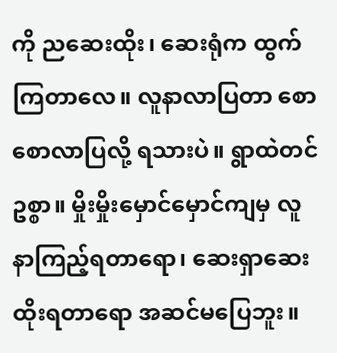ကို ညဆေးထိုး၊ ဆေးရုံက ထွက်ကြတာလေ။ လူနာလာပြတာ စောစောလာပြလို့ ရသားပဲ။ ရွာထဲတင် ဥစ္စာ။ မှိုးမှိုးမှောင်မှောင်ကျမှ လူနာကြည့်ရတာရော၊ ဆေးရှာဆေးထိုးရတာရော အဆင်မပြေဘူး။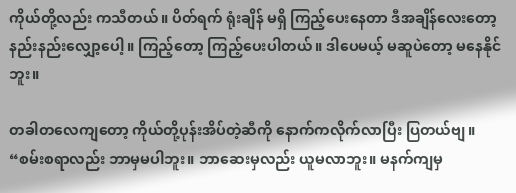ကိုယ်တို့လည်း ကသီတယ်။ ပိတ်ရက် ရုံးချိန် မရှိ ကြည့်ပေးနေတာ ဒီအချိန်လေးတော့ နည်းနည်းလျှော့ပေါ့။ ကြည့်တော့ ကြည့်ပေးပါတယ်။ ဒါပေမယ့် မဆူပဲတော့ မနေနိုင်ဘူး။

တခါတလေကျတော့ ကိုယ်တို့ပုန်းအိပ်တဲ့ဆီကို နောက်ကလိုက်လာပြီး ပြတယ်ဗျ။ “စမ်းစရာလည်း ဘာမှမပါဘူး။ ဘာဆေးမှလည်း ယူမလာဘူး။ မနက်ကျမှ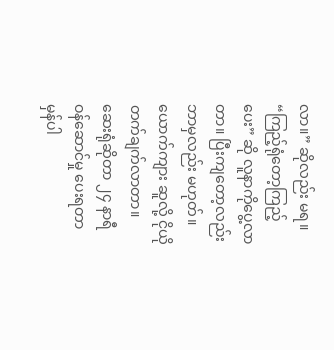လာ။” ဆိုလည်း မရ။ “ကြည့်ရုံတော့ကြည့်ပေး” ဆို လူနာကိုပွေ့လာတာ။ ပြီးကျတော့လည်း ဘာမှလည်း မဟုတ်။ ယောက်ကျား ဆူလို့ ငိုယိုတက်ချက်လာတာ။ ဆေးရုံဆိုတာ ၂၄ နာရီ ဝန်ဆောင်မှု ပေးရတာ မှန်ပါ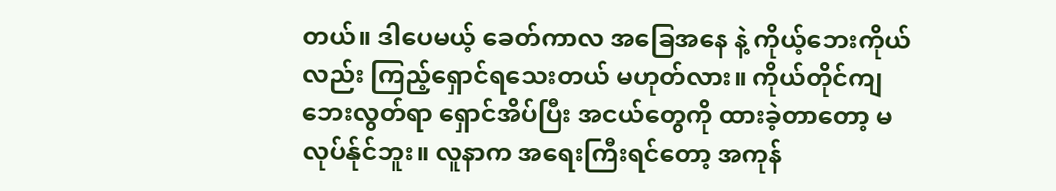တယ်။ ဒါပေမယ့် ခေတ်ကာလ အခြေအနေ နဲ့ ကိုယ့်ဘေးကိုယ်လည်း ကြည့်ရှောင်ရသေးတယ် မဟုတ်လား။ ကိုယ်တိုင်ကျ ဘေးလွတ်ရာ ရှောင်အိပ်ပြီး အငယ်တွေကို ထားခဲ့တာတော့ မလုပ်န်ုင်ဘူး။ လူနာက အရေးကြီးရင်တော့ အကုန်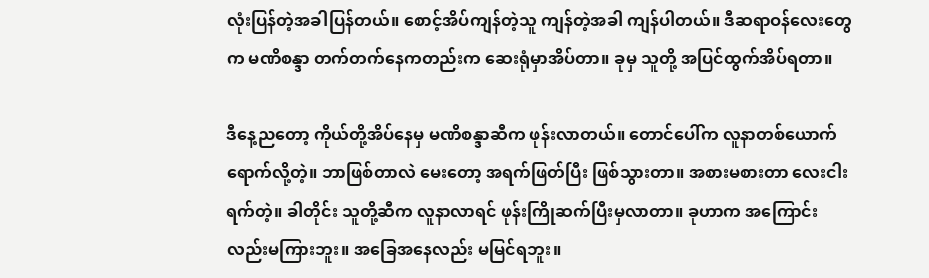လုံးပြန်တဲ့အခါပြန်တယ်။ စောင့်အိပ်ကျန်တဲ့သူ ကျန်တဲ့အခါ ကျန်ပါတယ်။ ဒီဆရာဝန်လေးတွေက မဏိစန္ဒာ တက်တက်နေကတည်းက ဆေးရုံမှာအိပ်တာ။ ခုမှ သူတို့ အပြင်ထွက်အိပ်ရတာ။

ဒီနေ့ညတော့ ကိုယ်တို့အိပ်နေမှ မဏိစန္ဒာဆီက ဖုန်းလာတယ်။ တောင်ပေါ်က လူနာတစ်ယောက် ရောက်လို့တဲ့။ ဘာဖြစ်တာလဲ မေးတော့ အရက်ဖြတ်ပြီး ဖြစ်သွားတာ။ အစားမစားတာ လေးငါးရက်တဲ့။ ခါတိုင်း သူတို့ဆီက လူနာလာရင် ဖုန်းကြိုဆက်ပြီးမှလာတာ။ ခုဟာက အကြောင်းလည်းမကြားဘူး။ အခြေအနေလည်း မမြင်ရဘူး။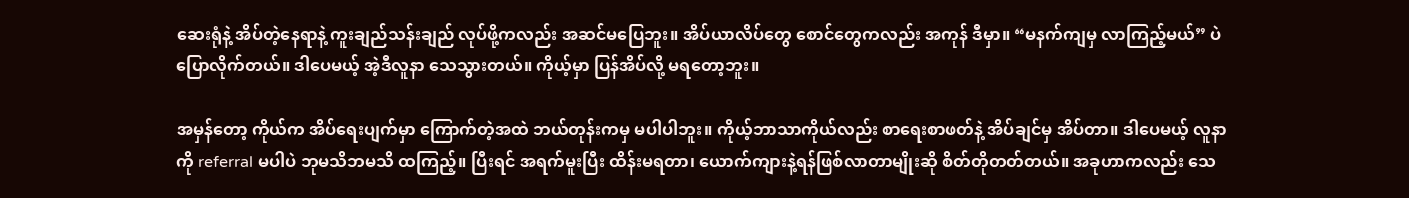ဆေးရုံနဲ့ အိပ်တဲ့နေရာနဲ့ ကူးချည်သန်းချည် လုပ်ဖို့ကလည်း အဆင်မပြေဘူး။ အိပ်ယာလိပ်တွေ စောင်တွေကလည်း အကုန် ဒီမှာ။ “မနက်ကျမှ လာကြည့်မယ်” ပဲ ပြောလိုက်တယ်။ ဒါပေမယ့် အဲ့ဒီလူနာ သေသွားတယ်။ ကိုယ့်မှာ ပြန်အိပ်လို့ မရတော့ဘူး။

အမှန်တော့ ကိုယ်က အိပ်ရေးပျက်မှာ ကြောက်တဲ့အထဲ ဘယ်တုန်းကမှ မပါပါဘူး။ ကိုယ့်ဘာသာကိုယ်လည်း စာရေးစာဖတ်နဲ့ အိပ်ချင်မှ အိပ်တာ။ ဒါပေမယ့် လူနာကို referral မပါပဲ ဘုမသိဘမသိ ထကြည့်။ ပြီးရင် အရက်မူးပြီး ထိန်းမရတာ၊ ယောက်ကျားနဲ့ရန်ဖြစ်လာတာမျိုးဆို စိတ်တိုတတ်တယ်။ အခုဟာကလည်း သေ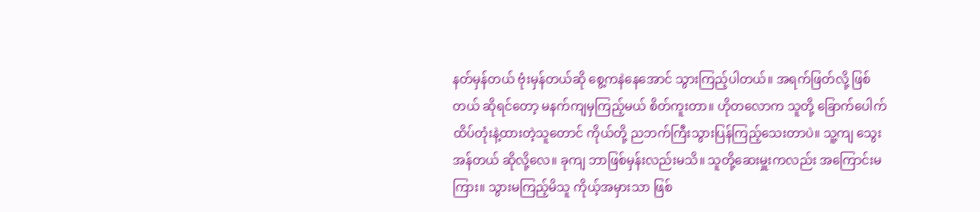နတ်မှန်တယ် ဗုံးမှန်တယ်ဆို စွေ့ကနဲနေအောင် သွားကြည့်ပါတယ်။ အရက်ဖြတ်လို့ ဖြစ်တယ် ဆိုရင်တော့ မနက်ကျမှကြည့်မယ် စိတ်ကူးတာ။ ဟိုတလောက သူတို့ ခြောက်ပေါက်ထိပ်တုံးနဲ့ထားတဲ့သူတောင် ကိုယ်တို့ ညဘက်ကြီးသွားပြန်ကြည့်သေးတာပဲ။ သူ့ကျ သွေးအန်တယ် ဆိုလို့လေ။ ခုကျ ဘာဖြစ်မှန်းလည်းမသိ။ သူတို့ဆေးမှူးကလည်း အကြောင်းမကြား။ သွားမကြည့်မိသူ ကိုယ့်အမှားသာ ဖြစ်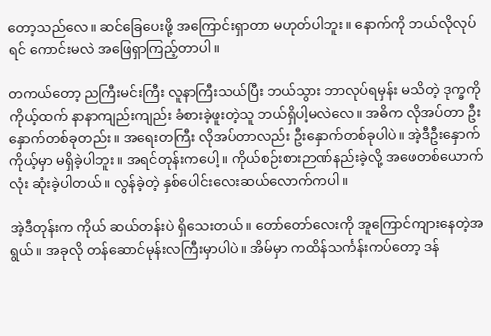တော့သည်လေ။ ဆင်ခြေပေးဖို့ အကြောင်းရှာတာ မဟုတ်ပါဘူး။ နောက်ကို ဘယ်လိုလုပ်ရင် ကောင်းမလဲ အဖြေရှာကြည့်တာပါ။

တကယ်တော့ ညကြီးမင်းကြီး လူနာကြီးသယ်ပြီး ဘယ်သွား ဘာလုပ်ရမှန်း မသိတဲ့ ဒုက္ခကို ကိုယ့်ထက် နာနာကျည်းကျည်း ခံစားခဲ့ဖူးတဲ့သူ ဘယ်ရှိပါ့မလဲလေ။ အဓိက လိုအပ်တာ ဦးနှောက်တစ်ခုတည်း။ အရေးတကြီး လိုအပ်တာလည်း ဦးနှောက်တစ်ခုပါပဲ။ အဲ့ဒီဦးနှောက် ကိုယ့်မှာ မရှိခဲ့ပါဘူး။ အရင်တုန်းကပေါ့။ ကိုယ်စဉ်းစားဉာဏ်နည်းခဲ့လို့ အဖေတစ်ယောက်လုံး ဆုံးခဲ့ပါတယ်။ လွန်ခဲ့တဲ့ နှစ်ပေါင်းလေးဆယ်လောက်ကပါ။

အဲ့ဒီတုန်းက ကိုယ် ဆယ်တန်းပဲ ရှိသေးတယ်။ တော်တော်လေးကို အူကြောင်ကျားနေတဲ့အရွယ်။ အခုလို တန်ဆောင်မုန်းလကြီးမှာပါပဲ။ အိမ်မှာ ကထိန်သင်္ကန်းကပ်တော့ ဒန်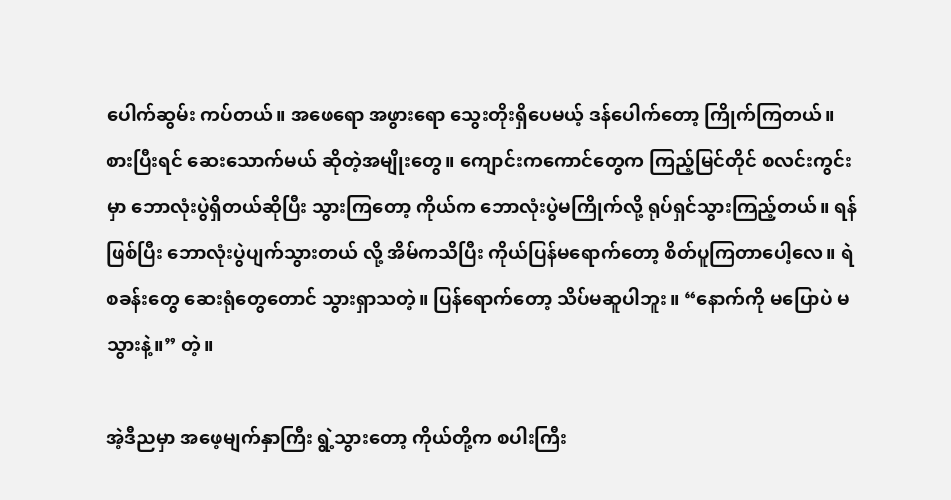ပေါက်ဆွမ်း ကပ်တယ်။ အဖေရော အဖွားရော သွေးတိုးရှိပေမယ့် ဒန်ပေါက်တော့ ကြိုက်ကြတယ်။ စားပြီးရင် ဆေးသောက်မယ် ဆိုတဲ့အမျိုးတွေ။ ကျောင်းကကောင်တွေက ကြည့်မြင်တိုင် စလင်းကွင်းမှာ ဘောလုံးပွဲရှိတယ်ဆိုပြီး သွားကြတော့ ကိုယ်က ဘောလုံးပွဲမကြိုက်လို့ ရုပ်ရှင်သွားကြည့်တယ်။ ရန်ဖြစ်ပြီး ဘောလုံးပွဲပျက်သွားတယ် လို့ အိမ်ကသိပြီး ကိုယ်ပြန်မရောက်တော့ စိတ်ပူကြတာပေါ့လေ။ ရဲစခန်းတွေ ဆေးရုံတွေတောင် သွားရှာသတဲ့။ ပြန်ရောက်တော့ သိပ်မဆူပါဘူး။ “နောက်ကို မပြောပဲ မသွားနဲ့။” တဲ့။

အဲ့ဒီညမှာ အဖေ့မျက်နှာကြီး ရွဲ့သွားတော့ ကိုယ်တို့က စပါးကြီး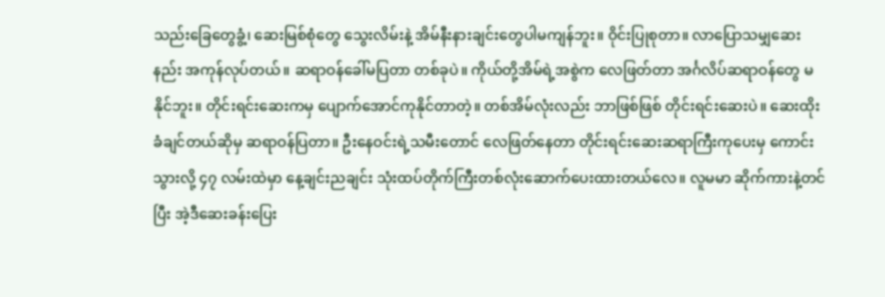သည်းခြေတွေခွံ့၊ ဆေးမြစ်စုံတွေ သွေးလိမ်းနဲ့ အိမ်နီးနားချင်းတွေပါမကျန်ဘူး။ ဝိုင်းပြုစုတာ။ လာပြောသမျှဆေးနည်း အကုန်လုပ်တယ်။ ဆရာဝန်ခေါ်မပြတာ တစ်ခုပဲ။ ကိုယ်တို့အိမ်ရဲ့အစွဲက လေဖြတ်တာ အင်္ဂလိပ်ဆရာဝန်တွေ မနိုင်ဘူး။ တိုင်းရင်းဆေးကမှ ပျောက်အောင်ကုနိုင်တာတဲ့။ တစ်အိမ်လုံးလည်း ဘာဖြစ်ဖြစ် တိုင်းရင်းဆေးပဲ။ ဆေးထိုးခံချင်တယ်ဆိုမှ ဆရာဝန်ပြတာ။ ဦးနေဝင်းရဲ့သမီးတောင် လေဖြတ်နေတာ တိုင်းရင်းဆေးဆရာကြီးကုပေးမှ ကောင်းသွားလို့ ၄၇ လမ်းထဲမှာ နေ့ချင်းညချင်း သုံးထပ်တိုက်ကြီးတစ်လုံးဆောက်ပေးထားတယ်လေ။ လူမမာ ဆိုက်ကားနဲ့တင်ပြီး အဲ့ဒီဆေးခန်းပြေး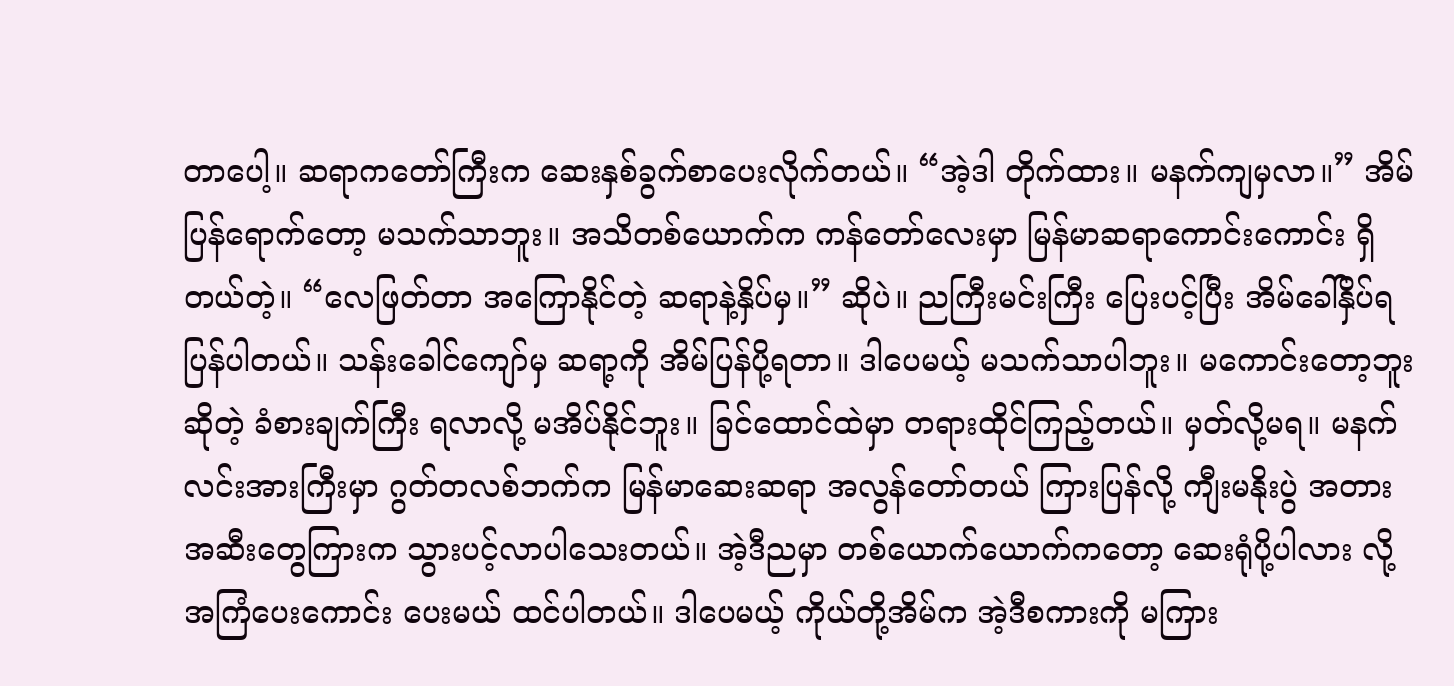တာပေါ့။ ဆရာကတော်ကြီးက ဆေးနှစ်ခွက်စာပေးလိုက်တယ်။ “အဲ့ဒါ တိုက်ထား။ မနက်ကျမှလာ။” အိမ်ပြန်ရောက်တော့ မသက်သာဘူး။ အသိတစ်ယောက်က ကန်တော်လေးမှာ မြန်မာဆရာကောင်းကောင်း ရှိတယ်တဲ့။ “လေဖြတ်တာ အကြောနိုင်တဲ့ ဆရာနဲ့နှိပ်မှ။” ဆိုပဲ။ ညကြီးမင်းကြီး ပြေးပင့်ပြီး အိမ်ခေါ်နှိပ်ရပြန်ပါတယ်။ သန်းခေါင်ကျော်မှ ဆရာ့ကို အိမ်ပြန်ပို့ရတာ။ ဒါပေမယ့် မသက်သာပါဘူး။ မကောင်းတော့ဘူးဆိုတဲ့ ခံစားချက်ကြီး ရလာလို့ မအိပ်နိုင်ဘူး။ ခြင်ထောင်ထဲမှာ တရားထိုင်ကြည့်တယ်။ မှတ်လို့မရ။ မနက်လင်းအားကြီးမှာ ဂွတ်တလစ်ဘက်က မြန်မာဆေးဆရာ အလွန်တော်တယ် ကြားပြန်လို့ ကျီးမနိုးပွဲ အတားအဆီးတွေကြားက သွားပင့်လာပါသေးတယ်။ အဲ့ဒီညမှာ တစ်ယောက်ယောက်ကတော့ ဆေးရုံပို့ပါလား လို့ အကြံပေးကောင်း ပေးမယ် ထင်ပါတယ်။ ဒါပေမယ့် ကိုယ်တို့အိမ်က အဲ့ဒီစကားကို မကြား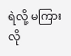ရဲလို့ မကြားလို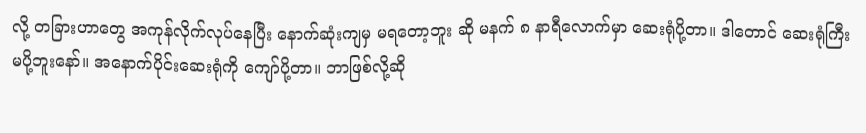လို့ တခြားဟာတွေ အကုန်လိုက်လုပ်နေပြီး နောက်ဆုံးကျမှ မရတော့ဘူး ဆို မနက် ၈ နာရီလောက်မှာ ဆေးရုံပို့တာ။ ဒါတောင် ဆေးရုံကြီးမပို့ဘူးနော်။ အနောက်ပိုင်းဆေးရုံကို ကျော်ပို့တာ။ ဘာဖြစ်လို့ဆို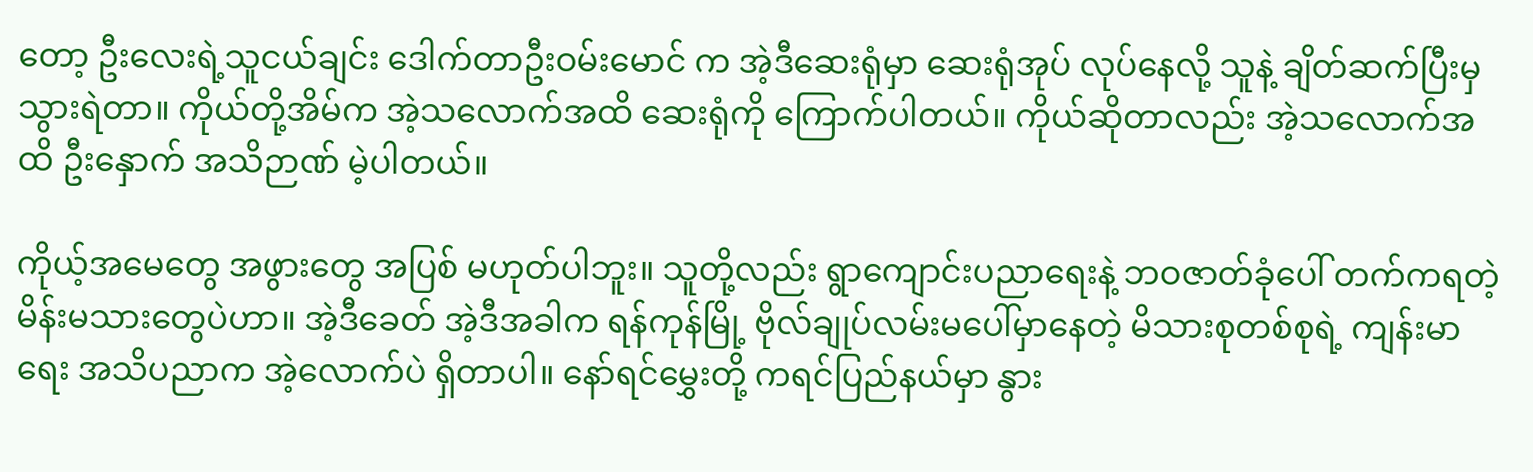တော့ ဦးလေးရဲ့သူငယ်ချင်း ဒေါက်တာဦးဝမ်းမောင် က အဲ့ဒီဆေးရုံမှာ ဆေးရုံအုပ် လုပ်နေလို့ သူနဲ့ ချိတ်ဆက်ပြီးမှ သွားရဲတာ။ ကိုယ်တို့အိမ်က အဲ့သလောက်အထိ ဆေးရုံကို ကြောက်ပါတယ်။ ကိုယ်ဆိုတာလည်း အဲ့သလောက်အထိ ဦးနှောက် အသိဉာဏ် မဲ့ပါတယ်။

ကိုယ့်အမေတွေ အဖွားတွေ အပြစ် မဟုတ်ပါဘူး။ သူတို့လည်း ရွာကျောင်းပညာရေးနဲ့ ဘဝဇာတ်ခုံပေါ် တက်ကရတဲ့ မိန်းမသားတွေပဲဟာ။ အဲ့ဒီခေတ် အဲ့ဒီအခါက ရန်ကုန်မြို့ ဗိုလ်ချုပ်လမ်းမပေါ်မှာနေတဲ့ မိသားစုတစ်စုရဲ့ ကျန်းမာရေး အသိပညာက အဲ့လောက်ပဲ ရှိတာပါ။ နော်ရင်မွှေးတို့ ကရင်ပြည်နယ်မှာ နွား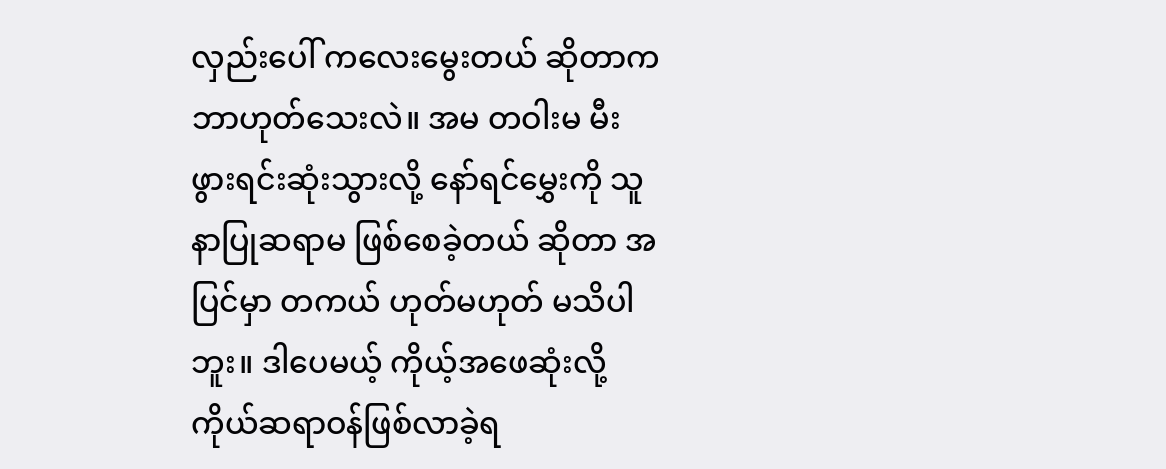လှည်းပေါ် ကလေးမွေးတယ် ဆိုတာက ဘာဟုတ်သေးလဲ။ အမ တဝါးမ မီးဖွားရင်းဆုံးသွားလို့ နော်ရင်မွှေးကို သူနာပြုဆရာမ ဖြစ်စေခဲ့တယ် ဆိုတာ အပြင်မှာ တကယ် ဟုတ်မဟုတ် မသိပါဘူး။ ဒါပေမယ့် ကိုယ့်အဖေဆုံးလို့ ကိုယ်ဆရာဝန်ဖြစ်လာခဲ့ရ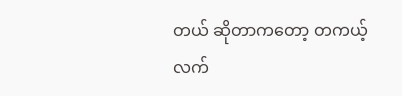တယ် ဆိုတာကတော့ တကယ့်လက်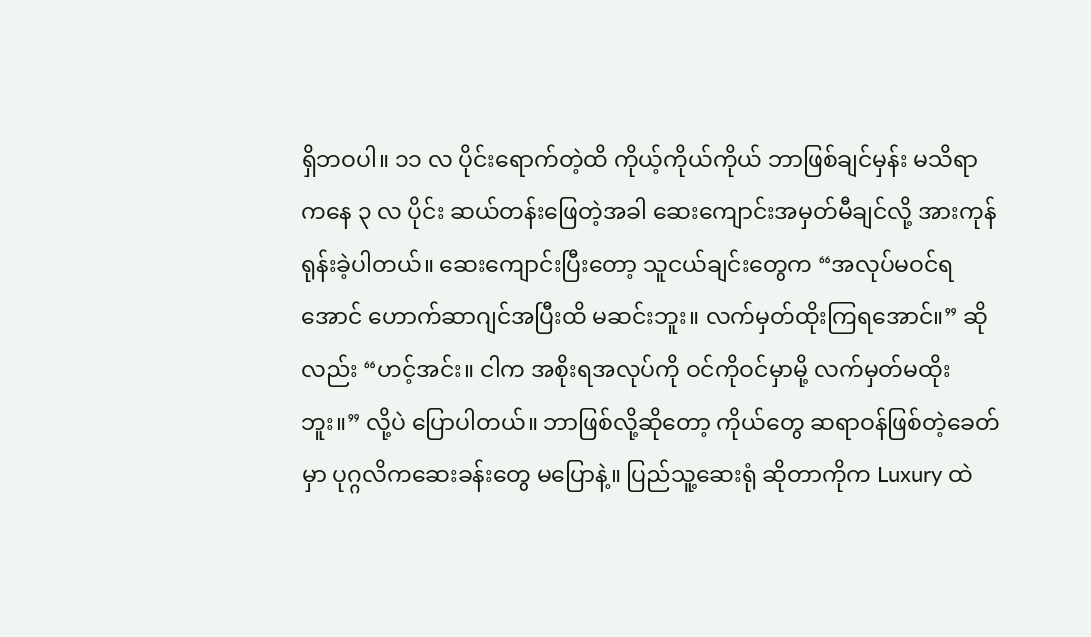ရှိဘဝပါ။ ၁၁ လ ပိုင်းရောက်တဲ့ထိ ကိုယ့်ကိုယ်ကိုယ် ဘာဖြစ်ချင်မှန်း မသိရာကနေ ၃ လ ပိုင်း ဆယ်တန်းဖြေတဲ့အခါ ဆေးကျောင်းအမှတ်မီချင်လို့ အားကုန်ရုန်းခဲ့ပါတယ်။ ဆေးကျောင်းပြီးတော့ သူငယ်ချင်းတွေက “အလုပ်မဝင်ရအောင် ဟောက်ဆာဂျင်အပြီးထိ မဆင်းဘူး။ လက်မှတ်ထိုးကြရအောင်။” ဆိုလည်း “ဟင့်အင်း။ ငါက အစိုးရအလုပ်ကို ဝင်ကိုဝင်မှာမို့ လက်မှတ်မထိုးဘူး။” လို့ပဲ ပြောပါတယ်။ ဘာဖြစ်လို့ဆိုတော့ ကိုယ်တွေ ဆရာဝန်ဖြစ်တဲ့ခေတ်မှာ ပုဂ္ဂလိကဆေးခန်းတွေ မပြောနဲ့။ ပြည်သူ့ဆေးရုံ ဆိုတာကိုက Luxury ထဲ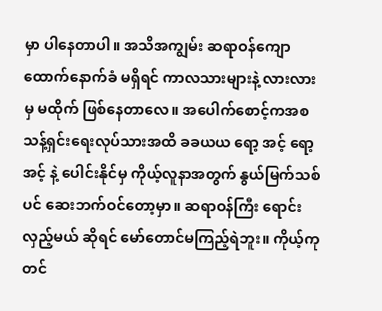မှာ ပါနေတာပါ။ အသိအကျွမ်း ဆရာဝန်ကျောထောက်နောက်ခံ မရှိရင် ကာလသားများနဲ့ လားလားမှ မထိုက် ဖြစ်နေတာလေ။ အပေါက်စောင့်ကအစ သန့်ရှင်းရေးလုပ်သားအထိ ခခယယ ရော့ အင့် ရော့ အင့် နဲ့ ပေါင်းနိုင်မှ ကိုယ့်လူနာအတွက် နွယ်မြက်သစ်ပင် ဆေးဘက်ဝင်တော့မှာ။ ဆရာဝန်ကြီး ရောင်းလှည့်မယ် ဆိုရင် မော်တောင်မကြည့်ရဲဘူး။ ကိုယ့်ကုတင်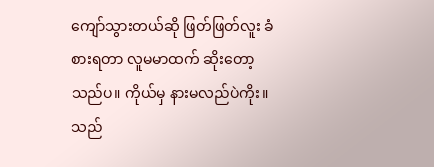ကျော်သွားတယ်ဆို ဖြတ်ဖြတ်လူး ခံစားရတာ လူမမာထက် ဆိုးတော့သည်ပ။ ကိုယ်မှ နားမလည်ပဲကိုး။ သည်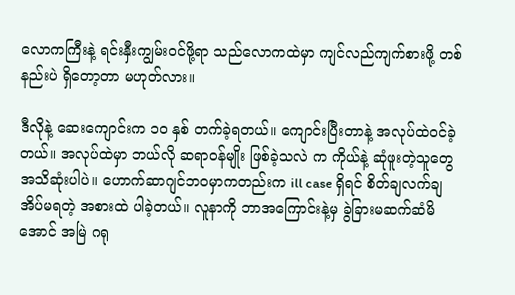လောကကြီးနဲ့ ရင်းနှီးကျွမ်းဝင်ဖို့ရာ သည်လောကထဲမှာ ကျင်လည်ကျက်စားဖို့ တစ်နည်းပဲ ရှိတော့တာ မဟုတ်လား။

ဒီလိုနဲ့ ဆေးကျောင်းက ၁၀ နှစ် တက်ခဲ့ရတယ်။ ကျောင်းပြီးတာနဲ့ အလုပ်ထဲဝင်ခဲ့တယ်။ အလုပ်ထဲမှာ ဘယ်လို ဆရာဝန်မျိုး ဖြစ်ခဲ့သလဲ က ကိုယ်နဲ့ ဆုံဖူးတဲ့သူတွေ အသိဆုံးပါပဲ။ ဟောက်ဆာဂျင်ဘဝမှာကတည်းက ill case ရှိရင် စိတ်ချလက်ချ အိပ်မရတဲ့ အစားထဲ ပါခဲ့တယ်။ လူနာကို ဘာအကြောင်းနဲ့မှ ခွဲခြားမဆက်ဆံမိအောင် အမြဲ ဂရု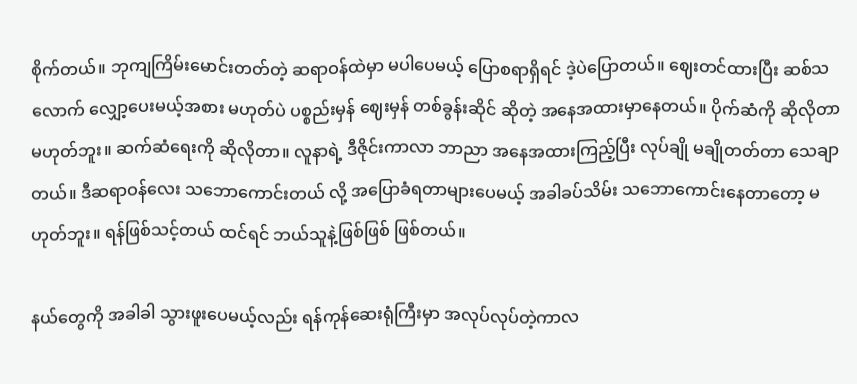စိုက်တယ်။ ဘုကျကြိမ်းမောင်းတတ်တဲ့ ဆရာဝန်ထဲမှာ မပါပေမယ့် ပြောစရာရှိရင် ဒဲ့ပဲပြောတယ်။ ဈေးတင်ထားပြီး ဆစ်သလောက် လျှော့ပေးမယ့်အစား မဟုတ်ပဲ ပစ္စည်းမှန် ဈေးမှန် တစ်ခွန်းဆိုင် ဆိုတဲ့ အနေအထားမှာနေတယ်။ ပိုက်ဆံကို ဆိုလိုတာ မဟုတ်ဘူး။ ဆက်ဆံရေးကို ဆိုလိုတာ။ လူနာရဲ့ ဒီဇိုင်းကာလာ ဘာညာ အနေအထားကြည့်ပြီး လုပ်ချို မချိုတတ်တာ သေချာတယ်။ ဒီဆရာဝန်လေး သဘောကောင်းတယ် လို့ အပြောခံရတာများပေမယ့် အခါခပ်သိမ်း သဘောကောင်းနေတာတော့ မဟုတ်ဘူး။ ရန်ဖြစ်သင့်တယ် ထင်ရင် ဘယ်သူနဲ့ဖြစ်ဖြစ် ဖြစ်တယ်။

နယ်တွေကို အခါခါ သွားဖူးပေမယ့်လည်း ရန်ကုန်ဆေးရုံကြီးမှာ အလုပ်လုပ်တဲ့ကာလ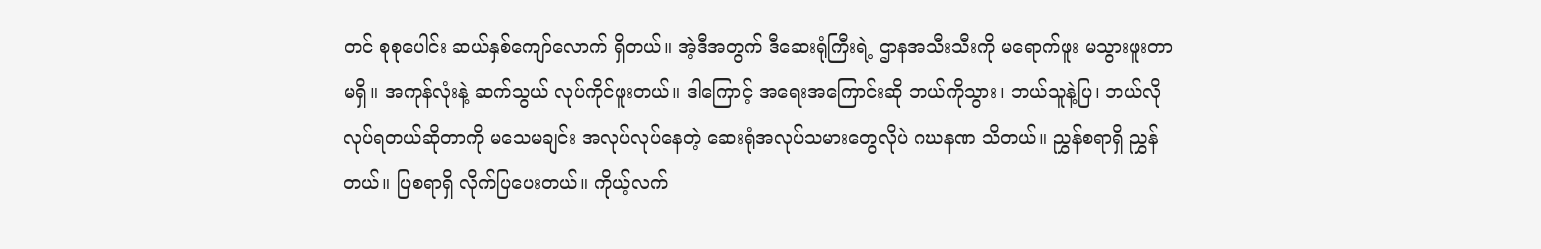တင် စုစုပေါင်း ဆယ်နှစ်ကျော်လောက် ရှိတယ်။ အဲ့ဒီအတွက် ဒီဆေးရုံကြီးရဲ့ ဌာနအသီးသီးကို မရောက်ဖူး မသွားဖူးတာ မရှိ။ အကုန်လုံးနဲ့ ဆက်သွယ် လုပ်ကိုင်ဖူးတယ်။ ဒါကြောင့် အရေးအကြောင်းဆို ဘယ်ကိုသွား၊ ဘယ်သူနဲ့ပြ၊ ဘယ်လိုလုပ်ရတယ်ဆိုတာကို မသေမချင်း အလုပ်လုပ်နေတဲ့ ဆေးရုံအလုပ်သမားတွေလိုပဲ ဂဃနဏ သိတယ်။ ညွှန်စရာရှိ ညွှန်တယ်။ ပြစရာရှိ လိုက်ပြပေးတယ်။ ကိုယ့်လက်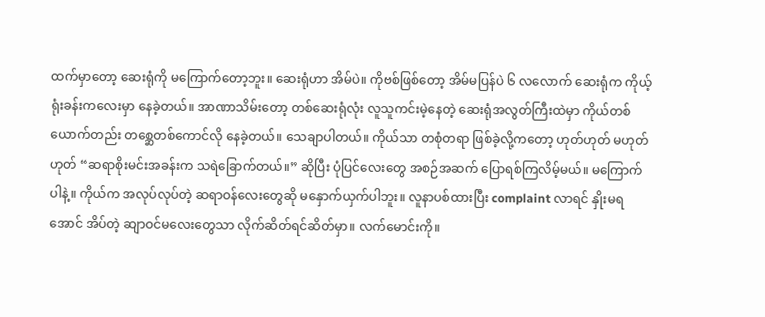ထက်မှာတော့ ဆေးရုံကို မကြောက်တော့ဘူး။ ဆေးရုံဟာ အိမ်ပဲ။ ကိုဗစ်ဖြစ်တော့ အိမ်မပြန်ပဲ ၆ လလောက် ဆေးရုံက ကိုယ့်ရုံးခန်းကလေးမှာ နေခဲ့တယ်။ အာဏာသိမ်းတော့ တစ်ဆေးရုံလုံး လူသူကင်းမဲ့နေတဲ့ ဆေးရုံအလွတ်ကြီးထဲမှာ ကိုယ်တစ်ယောက်တည်း တစ္ဆေတစ်ကောင်လို နေခဲ့တယ်။ သေချာပါတယ်။ ကိုယ်သာ တစုံတရာ ဖြစ်ခဲ့လို့ကတော့ ဟုတ်ဟုတ် မဟုတ်ဟုတ် “ဆရာစိုးမင်းအခန်းက သရဲခြောက်တယ်။” ဆိုပြီး ပုံပြင်လေးတွေ အစဉ်အဆက် ပြောရစ်ကြလိမ့်မယ်။ မကြောက်ပါနဲ့။ ကိုယ်က အလုပ်လုပ်တဲ့ ဆရာဝန်လေးတွေဆို မနှောက်ယှက်ပါဘူး။ လူနာပစ်ထားပြီး complaint လာရင် နှိုးမရအောင် အိပ်တဲ့ ဆျာဝင်မလေးတွေသာ လိုက်ဆိတ်ရင်ဆိတ်မှာ။ လက်မောင်းကို။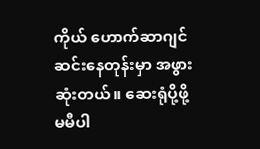ကိုယ် ဟောက်ဆာဂျင် ဆင်းနေတုန်းမှာ အဖွား ဆုံးတယ်။ ဆေးရုံပို့ဖို့ မမီပါ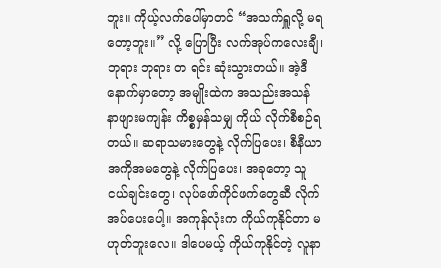ဘူး။ ကိုယ့်လက်ပေါ်မှာတင် “အသက်ရှူလို့ မရတော့ဘူး။” လို့ ပြောပြီး လက်အုပ်ကလေးချီ၊ ဘုရား ဘုရား တ ရင်း ဆုံးသွားတယ်။ အဲ့ဒီနောက်မှာတော့ အမျိုးထဲက အသည်းအသန် နာဖျားမကျန်း ကိစ္စမှန်သမျှ ကိုယ် လိုက်စီစဉ်ရတယ်။ ဆရာသမားတွေနဲ့ လိုက်ပြပေး၊ စီနီယာ အကိုအမတွေနဲ့ လိုက်ပြပေး၊ အခုတော့ သူငယ်ချင်းတွေ၊ လုပ်ဖော်ကိုင်ဖက်တွေဆီ လိုက်အပ်ပေးပေါ့။ အကုန်လုံးက ကိုယ်ကုနိုင်တာ မဟုတ်ဘူးလေ။ ဒါပေမယ့် ကိုယ်ကုနိုင်တဲ့ လူနာ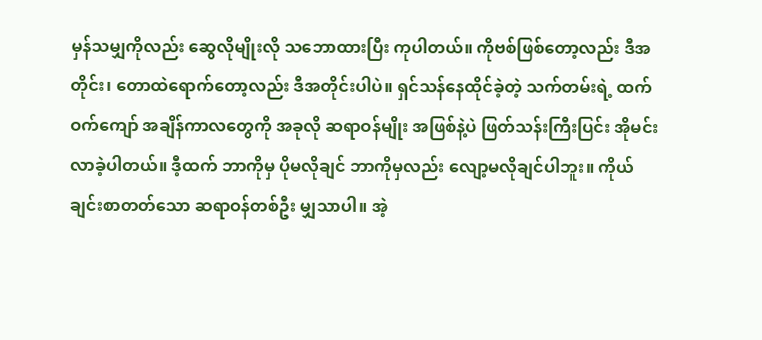မှန်သမျှကိုလည်း ဆွေလိုမျိုးလို သဘောထားပြီး ကုပါတယ်။ ကိုဗစ်ဖြစ်တော့လည်း ဒီအတိုင်း၊ တောထဲရောက်တော့လည်း ဒီအတိုင်းပါပဲ။ ရှင်သန်နေထိုင်ခဲ့တဲ့ သက်တမ်းရဲ့ ထက်ဝက်ကျော် အချိန်ကာလတွေကို အခုလို ဆရာဝန်မျိုး အဖြစ်နဲ့ပဲ ဖြတ်သန်းကြီးပြင်း အိုမင်းလာခဲ့ပါတယ်။ ဒီ့ထက် ဘာကိုမှ ပိုမလိုချင် ဘာကိုမှလည်း လျော့မလိုချင်ပါဘူး။ ကိုယ်ချင်းစာတတ်သော ဆရာဝန်တစ်ဦး မျှသာပါ။ အဲ့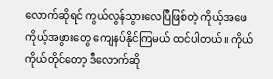လောက်ဆိုရင် ကွယ်လွန်သွားလေပြီဖြစ်တဲ့ ကိုယ့်အဖေ ကိုယ့်အဖွားတွေ ကျေနပ်နိုင်ကြမယ် ထင်ပါတယ်။ ကိုယ်ကိုယ်တိုင်တော့ ဒီလောက်ဆို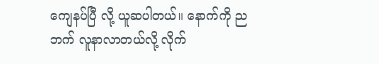ကျေနပ်ပြီ လို့ ယူဆပါတယ်။ နောက်ကို ညဘက် လူနာလာတယ်လို့ လိုက်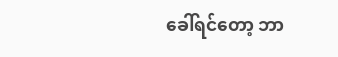ခေါ်ရင်တော့ ဘာ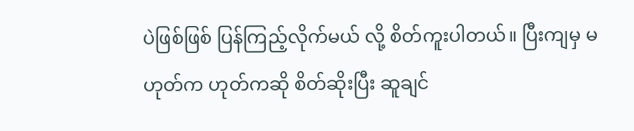ပဲဖြစ်ဖြစ် ပြန်ကြည့်လိုက်မယ် လို့ စိတ်ကူးပါတယ်။ ပြီးကျမှ မဟုတ်က ဟုတ်ကဆို စိတ်ဆိုးပြီး ဆူချင်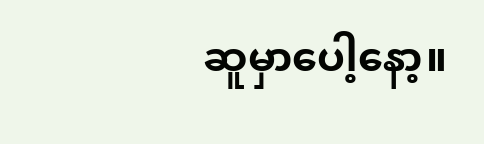ဆူမှာပေါ့နော့။